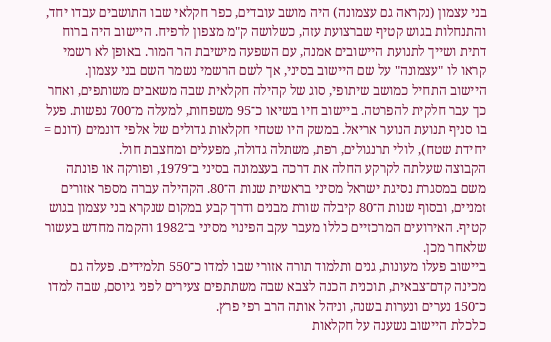בני עצמון (נקראה גם עצמונה) היה מושב עובדים, כפר חקלאי שבו התושבים עבדו יחד, והתנחלות בגוש קטיף שברצועת עזה, כשלושה ק"מ מצפון לרפיח. היישוב היה ברוח דתית ושייך לתנועת היישובים אמנה, עם השפעה מישיבת הר המור. באופן לא רשמי קראו לו "עצמונה" על שם היישוב בסיני, אך לשם הרשמי נשמר השם בני עצמון.
היישוב התחיל כמושב שיתופי, סוג של קהילה חקלאית שבה משאבים משותפים, ואחר כך עבר חלקית להפרטה. ביישוב חיו בשיאו כ־95 משפחות, למעלה מ־700 נפשות. פעל בו סניף תנועת הנוער אריאל. במשק היו שטחי חקלאות גדולים של אלפי דונמים (דונם = יחידת שטח), לולי תרנגולים, רפת, משתלה גדולה, מפעלים ומחצבת חול.
הקבוצה שעלתה לקרקע החלה את דרכה בעצמונה בסיני ב־1979, ופורקה או פונתה משם במסגרת נסיגת ישראל מסיני בראשית שנות ה־80. הקהילה עברה מספר אזורים זמניים, ובסוף שנות ה־80 קיבלה שורת מבנים ודרך קבע במקום שנקרא בני עצמון בגוש קטיף. האירועים המרכזיים כללו מעבר עקב הפינוי מסיני ב־1982 והקמה מחדש בעשור שלאחר מכן.
ביישוב פעלו מעונות, גנים ותלמוד תורה אזורי שבו למדו כ־550 תלמידים. פעלה גם מכינה קדם־צבאית, תוכנית הכנה לצבא שבה משתתפים צעירים לפני גיוסם, שבה למדו כ־150 נערים ונערות בשנה, וניהל אותה הרב רפי פרץ.
כלכלת היישוב נשענה על חקלאות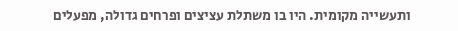ותעשייה מקומית. היו בו משתלת עציצים ופרחים גדולה, מפעלים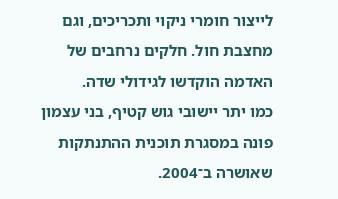לייצור חומרי ניקוי ותכריכים, וגם מחצבת חול. חלקים נרחבים של האדמה הוקדשו לגידולי שדה.
כמו יתר יישובי גוש קטיף, בני עצמון פונה במסגרת תוכנית ההתנתקות שאושרה ב־2004.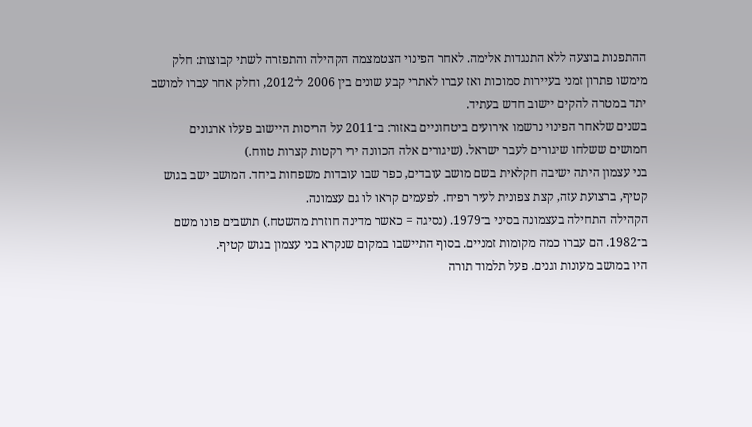ההתפנות בוצעה ללא התנגדות אלימה. לאחר הפינוי הצטמצמה הקהילה והתפזרה לשתי קבוצות: חלק מימשו פתרון זמני בעיירות סמוכות ואז עברו לאתרי קבע שונים בין 2006 ל־2012, וחלק אחר עברו למושב יתד במטרה להקים יישוב חדש בעתיד.
בשנים שלאחר הפינוי נרשמו אירועים ביטחוניים באזור: ב־2011 על הריסות היישוב פעלו ארגונים חמושים ששלחו שיגורים לעבר ישראל. (שיגורים אלה הכוונה ירי רקטות קצרות טווח.)
בני עצמון היתה ישיבה חקלאית בשם מושב עובדים, כפר שבו עובדות משפחות ביחד. המושב ישב בגוש קטיף, ברצועת עזה, קצת צפונית לעיר רפיח. לפעמים קראו לו גם עצמונה.
הקהילה התחילה בעצמונה בסיני ב־1979. (נסיגה = כאשר מדינה חוזרת מהשטח.) תושבים פונו משם ב־1982. הם עברו כמה מקומות זמניים. בסוף התיישבו במקום שנקרא בני עצמון בגוש קטיף.
היו במושב מעונות וגנים. פעל תלמוד תורה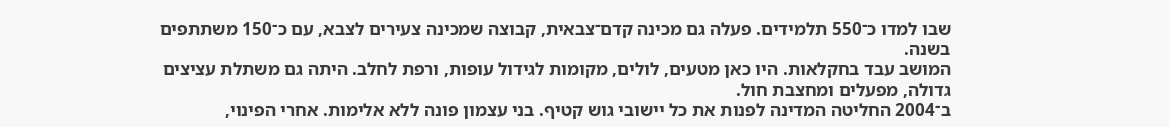שבו למדו כ־550 תלמידים. פעלה גם מכינה קדם־צבאית, קבוצה שמכינה צעירים לצבא, עם כ־150 משתתפים בשנה.
המושב עבד בחקלאות. היו כאן מטעים, לולים, מקומות לגידול עופות, ורפת לחלב. היתה גם משתלת עציצים גדולה, מפעלים ומחצבת חול.
ב־2004 החליטה המדינה לפנות את כל יישובי גוש קטיף. בני עצמון פונה ללא אלימות. אחרי הפינוי,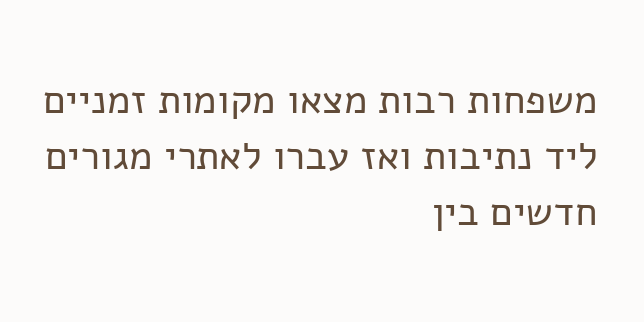משפחות רבות מצאו מקומות זמניים ליד נתיבות ואז עברו לאתרי מגורים חדשים בין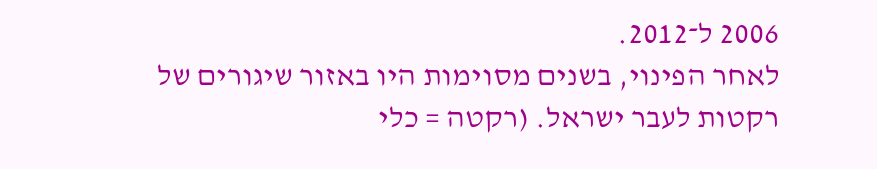2006 ל־2012.
לאחר הפינוי, בשנים מסוימות היו באזור שיגורים של רקטות לעבר ישראל. (רקטה = כלי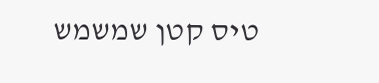טיס קטן שמשמש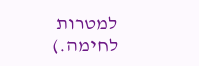למטרות לחימה.)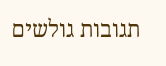תגובות גולשים